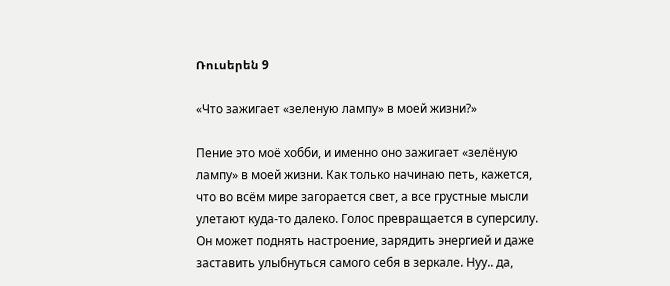Ռուսերեն 9

«Что зажигает «зеленую лампу» в моей жизни?»

Пение это моё хобби, и именно оно зажигает «зелёную лампу» в моей жизни. Как только начинаю петь, кажется, что во всём мире загорается свет, а все грустные мысли улетают куда-то далеко. Голос превращается в суперсилу. Oн может поднять настроение, зарядить энергией и даже заставить улыбнуться самого себя в зеркале. Нуу.. да,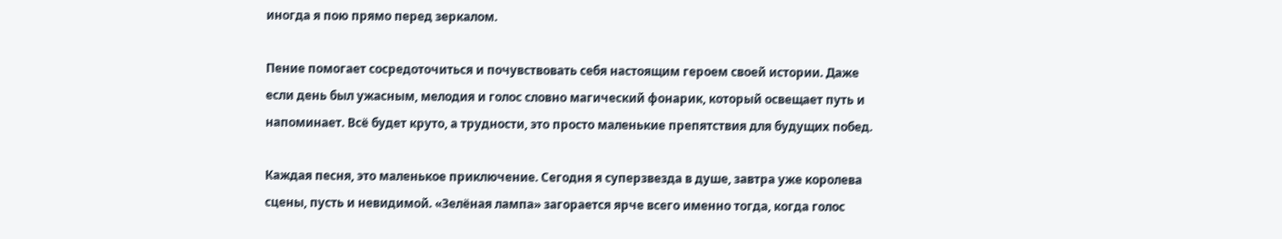иногда я пою прямо перед зеркалом.

Пение помогает сосредоточиться и почувствовать себя настоящим героем своей истории. Даже если день был ужасным, мелодия и голос словно магический фонарик, который освещает путь и напоминает. Всё будет круто, а трудности, это просто маленькие препятствия для будущих побед.

Каждая песня, это маленькое приключение. Сегодня я суперзвезда в душе, завтра уже королева сцены, пусть и невидимой. «Зелёная лампа» загорается ярче всего именно тогда, когда голос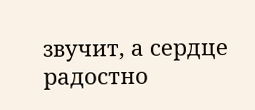звучит, а сердце радостно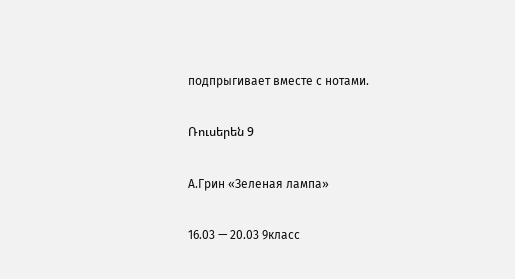подпрыгивает вместе с нотами.

Ռուսերեն 9

А.Грин «Зеленая лампа»

16.03 — 20.03 9класс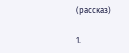(рассказ)

1.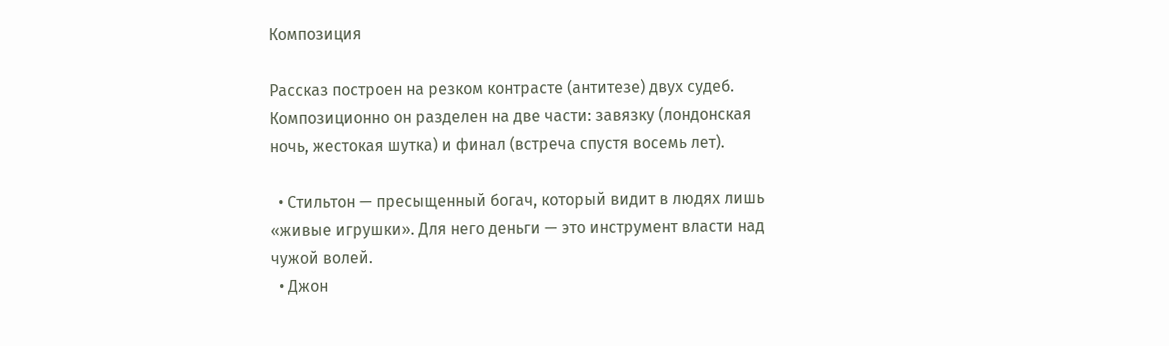Композиция

Рассказ построен на резком контрасте (антитезе) двух судеб. Композиционно он разделен на две части: завязку (лондонская ночь, жестокая шутка) и финал (встреча спустя восемь лет).

  • Стильтон — пресыщенный богач, который видит в людях лишь «живые игрушки». Для него деньги — это инструмент власти над чужой волей.
  • Джон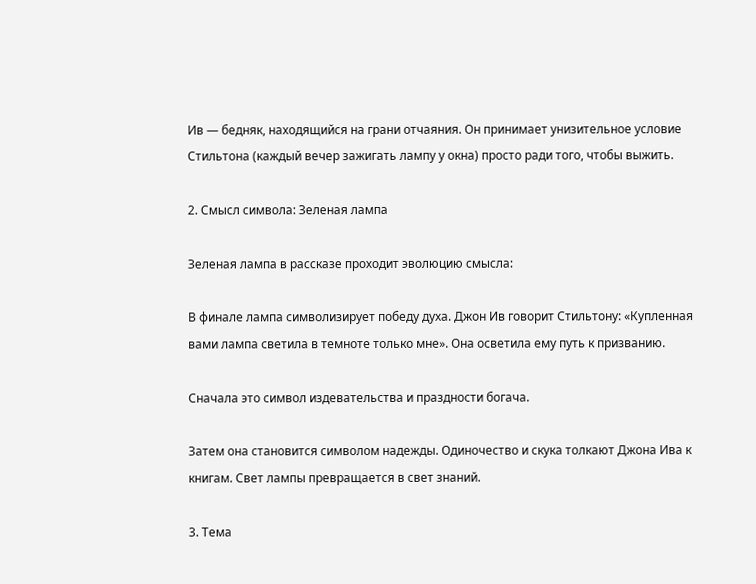Ив — бедняк, находящийся на грани отчаяния. Он принимает унизительное условие Стильтона (каждый вечер зажигать лампу у окна) просто ради того, чтобы выжить.

2. Смысл символа: Зеленая лампа

Зеленая лампа в рассказе проходит эволюцию смысла:

В финале лампа символизирует победу духа. Джон Ив говорит Стильтону: «Купленная вами лампа светила в темноте только мне». Она осветила ему путь к призванию.

Сначала это символ издевательства и праздности богача.

Затем она становится символом надежды. Одиночество и скука толкают Джона Ива к книгам. Свет лампы превращается в свет знаний.

3. Тема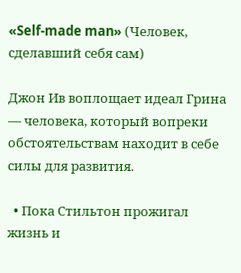«Self-made man» (Человек, сделавший себя сам)

Джон Ив воплощает идеал Грина — человека, который вопреки обстоятельствам находит в себе силы для развития.

  • Пока Стильтон прожигал жизнь и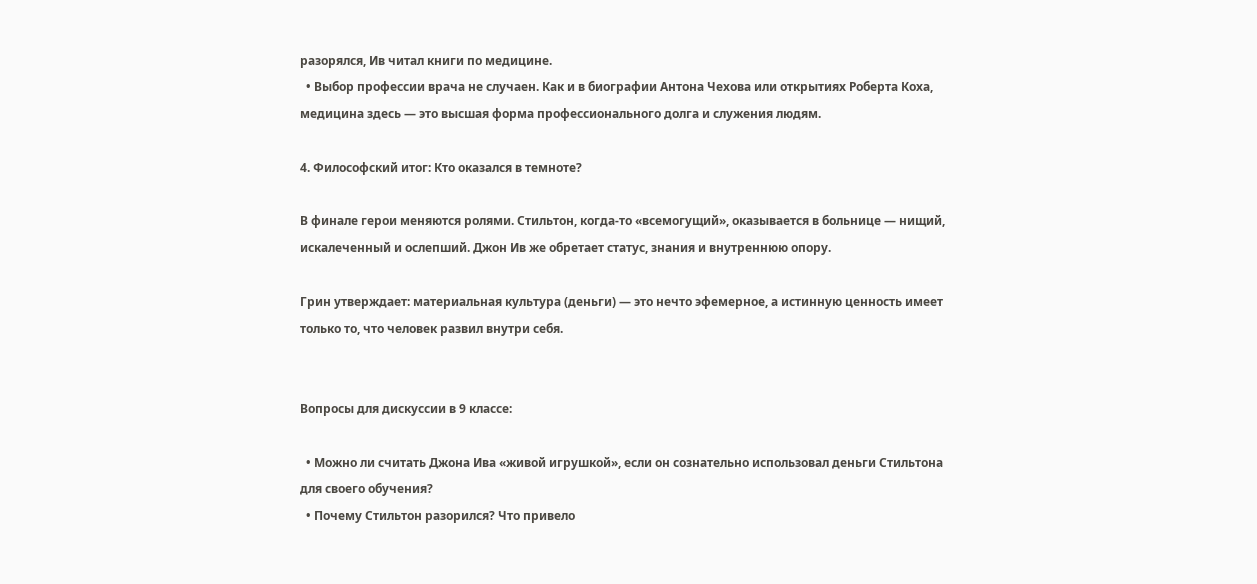разорялся, Ив читал книги по медицине.
  • Выбор профессии врача не случаен. Как и в биографии Антона Чехова или открытиях Роберта Коха, медицина здесь — это высшая форма профессионального долга и служения людям.

4. Философский итог: Кто оказался в темноте?

В финале герои меняются ролями. Стильтон, когда-то «всемогущий», оказывается в больнице — нищий, искалеченный и ослепший. Джон Ив же обретает статус, знания и внутреннюю опору.

Грин утверждает: материальная культура (деньги) — это нечто эфемерное, а истинную ценность имеет только то, что человек развил внутри себя.


Вопросы для дискуссии в 9 классе:

  • Можно ли считать Джона Ива «живой игрушкой», если он сознательно использовал деньги Стильтона для своего обучения?
  • Почему Стильтон разорился? Что привело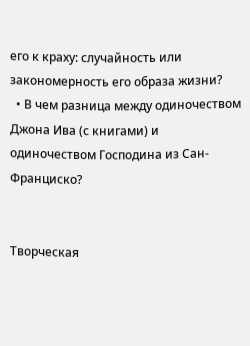его к краху: случайность или закономерность его образа жизни?
  • В чем разница между одиночеством Джона Ива (с книгами) и одиночеством Господина из Сан-Франциско?


Творческая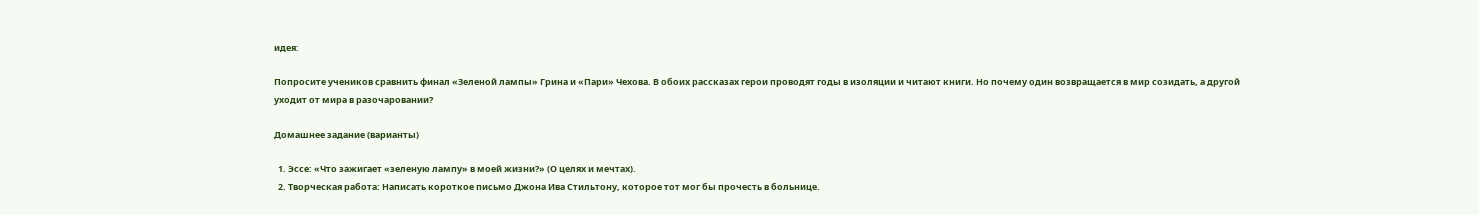идея:

Попросите учеников сравнить финал «Зеленой лампы» Грина и «Пари» Чехова. В обоих рассказах герои проводят годы в изоляции и читают книги. Но почему один возвращается в мир созидать, а другой уходит от мира в разочаровании?

Домашнее задание (варианты)

  1. Эссе: «Что зажигает «зеленую лампу» в моей жизни?» (О целях и мечтах).
  2. Творческая работа: Написать короткое письмо Джона Ива Стильтону, которое тот мог бы прочесть в больнице.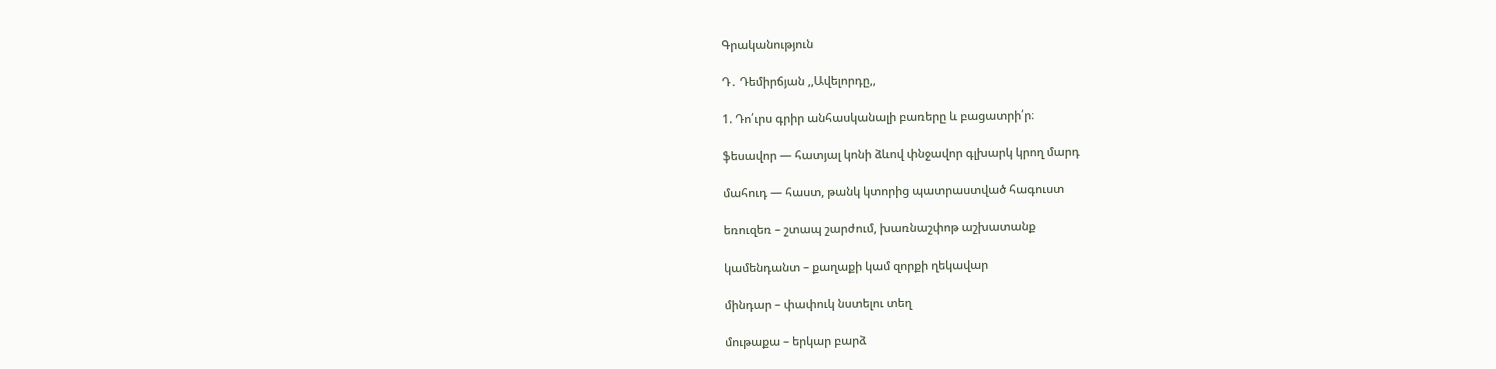Գրականություն

Դ․ Դեմիրճյան ,,Ավելորդը,,

1. Դո՛ւրս գրիր անհասկանալի բառերը և բացատրի՛ր։

ֆեսավոր — հատյալ կոնի ձևով փնջավոր գլխարկ կրող մարդ

մահուդ — հաստ, թանկ կտորից պատրաստված հագուստ

եռուզեռ – շտապ շարժում, խառնաշփոթ աշխատանք

կամենդանտ – քաղաքի կամ զորքի ղեկավար

մինդար – փափուկ նստելու տեղ

մութաքա – երկար բարձ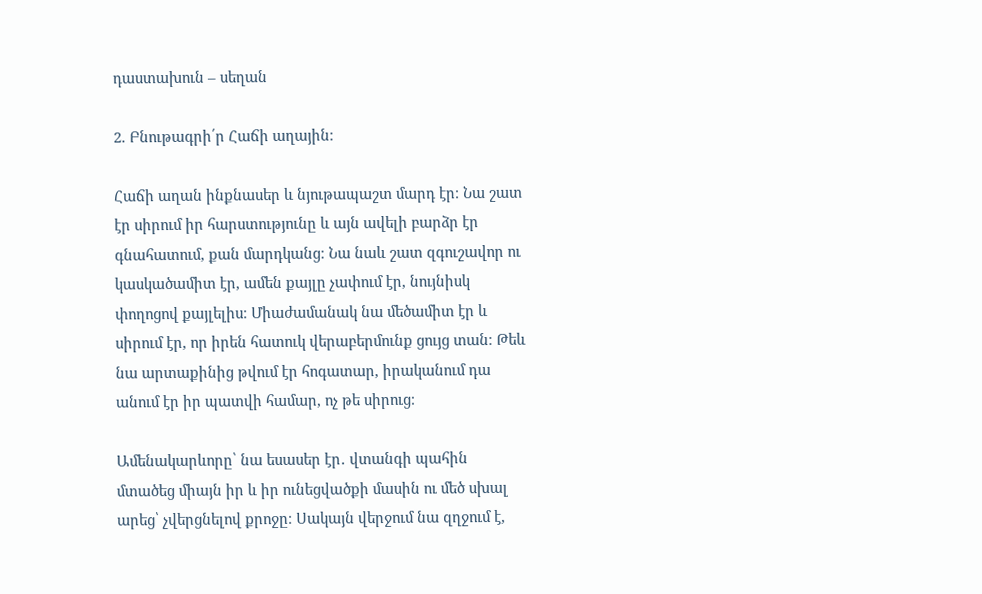դաստախուն – սեղան

2. Բնութագրի՛ր Հաճի աղային։

Հաճի աղան ինքնասեր և նյութապաշտ մարդ էր։ Նա շատ էր սիրում իր հարստությունը և այն ավելի բարձր էր գնահատում, քան մարդկանց։ Նա նաև շատ զգուշավոր ու կասկածամիտ էր, ամեն քայլը չափում էր, նույնիսկ փողոցով քայլելիս։ Միաժամանակ նա մեծամիտ էր և սիրում էր, որ իրեն հատուկ վերաբերմունք ցույց տան։ Թեև նա արտաքինից թվում էր հոգատար, իրականում դա անում էր իր պատվի համար, ոչ թե սիրուց։

Ամենակարևորը՝ նա եսասեր էր․ վտանգի պահին մտածեց միայն իր և իր ունեցվածքի մասին ու մեծ սխալ արեց՝ չվերցնելով քրոջը։ Սակայն վերջում նա զղջում է,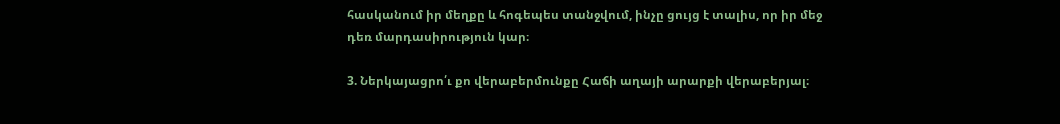հասկանում իր մեղքը և հոգեպես տանջվում, ինչը ցույց է տալիս, որ իր մեջ դեռ մարդասիրություն կար։

3. Ներկայացրո՛ւ քո վերաբերմունքը Հաճի աղայի արարքի վերաբերյալ։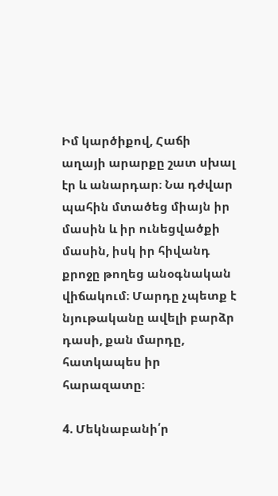Իմ կարծիքով, Հաճի աղայի արարքը շատ սխալ էր և անարդար։ Նա դժվար պահին մտածեց միայն իր մասին և իր ունեցվածքի մասին, իսկ իր հիվանդ քրոջը թողեց անօգնական վիճակում։ Մարդը չպետք է նյութականը ավելի բարձր դասի, քան մարդը, հատկապես իր հարազատը։

4. Մեկնաբանի՛ր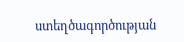ստեղծագործության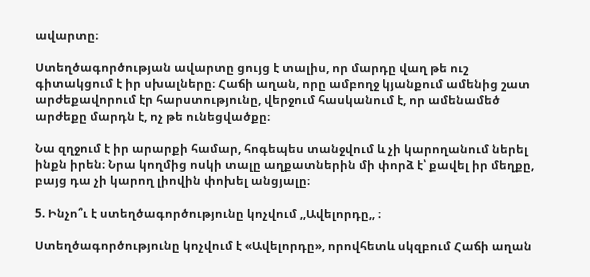ավարտը։

Ստեղծագործության ավարտը ցույց է տալիս, որ մարդը վաղ թե ուշ գիտակցում է իր սխալները։ Հաճի աղան, որը ամբողջ կյանքում ամենից շատ արժեքավորում էր հարստությունը, վերջում հասկանում է, որ ամենամեծ արժեքը մարդն է, ոչ թե ունեցվածքը։

Նա զղջում է իր արարքի համար, հոգեպես տանջվում և չի կարողանում ներել ինքն իրեն։ Նրա կողմից ոսկի տալը աղքատներին մի փորձ է՝ քավել իր մեղքը, բայց դա չի կարող լիովին փոխել անցյալը։

5. Ինչո՞ւ է ստեղծագործությունը կոչվում ,,Ավելորդը,, ։

Ստեղծագործությունը կոչվում է «Ավելորդը», որովհետև սկզբում Հաճի աղան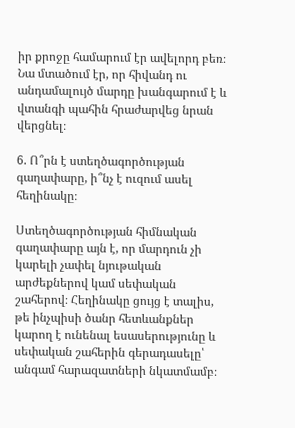իր քրոջը համարում էր ավելորդ բեռ։ Նա մտածում էր, որ հիվանդ ու անդամալույծ մարդը խանգարում է և վտանգի պահին հրաժարվեց նրան վերցնել։

6. Ո՞րն է ստեղծագործության գաղափարը, ի՞նչ է ուզում ասել հեղինակը։

Ստեղծագործության հիմնական գաղափարը այն է, որ մարդուն չի կարելի չափել նյութական արժեքներով կամ սեփական շահերով։ Հեղինակը ցույց է տալիս, թե ինչպիսի ծանր հետևանքներ կարող է ունենալ եսասերությունը և սեփական շահերին գերադասելը՝ անգամ հարազատների նկատմամբ։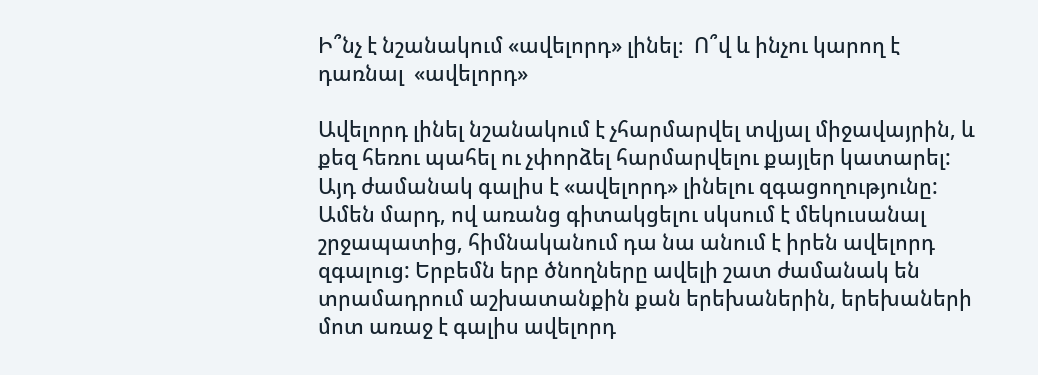Ի՞նչ է նշանակում «ավելորդ» լինել։  Ո՞վ և ինչու կարող է դառնալ  «ավելորդ»

Ավելորդ լինել նշանակում է չհարմարվել տվյալ միջավայրին, և քեզ հեռու պահել ու չփորձել հարմարվելու քայլեր կատարել: Այդ ժամանակ գալիս է «ավելորդ» լինելու զգացողությունը: Ամեն մարդ, ով առանց գիտակցելու սկսում է մեկուսանալ շրջապատից, հիմնականում դա նա անում է իրեն ավելորդ զգալուց: Երբեմն երբ ծնողները ավելի շատ ժամանակ են տրամադրում աշխատանքին քան երեխաներին, երեխաների մոտ առաջ է գալիս ավելորդ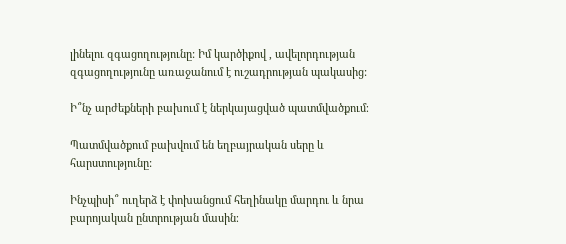լինելու զգացողությունը: Իմ կարծիքով , ավելորդության զգացողությունը առաջանում է ուշադրության պակասից:

Ի՞նչ արժեքների բախում է ներկայացված պատմվածքում։

Պատմվածքում բախվում են եղբայրական սերը և հարստությունը:

Ինչպիսի՞ ուղերձ է փոխանցում հեղինակը մարդու և նրա բարոյական ընտրության մասին։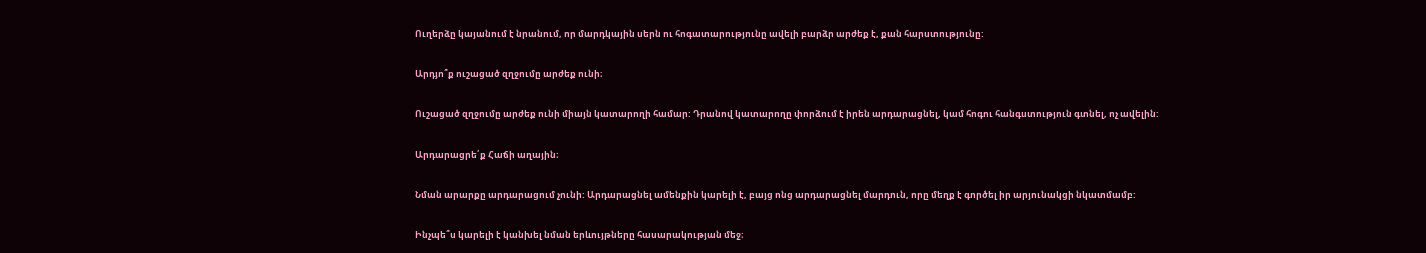Ուղերձը կայանում է նրանում, որ մարդկային սերն ու հոգատարությունը ավելի բարձր արժեք է, քան հարստությունը:

Արդյո՞ք ուշացած զղջումը արժեք ունի։

Ուշացած զղջումը արժեք ունի միայն կատարողի համար: Դրանով կատարողը փորձում է իրեն արդարացնել, կամ հոգու հանգստություն գտնել, ոչ ավելին:

Արդարացրե՛ք Հաճի աղային։

Նման արարքը արդարացում չունի: Արդարացնել ամենքին կարելի է, բայց ոնց արդարացնել մարդուն, որը մեղք է գործել իր արյունակցի նկատմամբ:

Ինչպե՞ս կարելի է կանխել նման երևույթները հասարակության մեջ։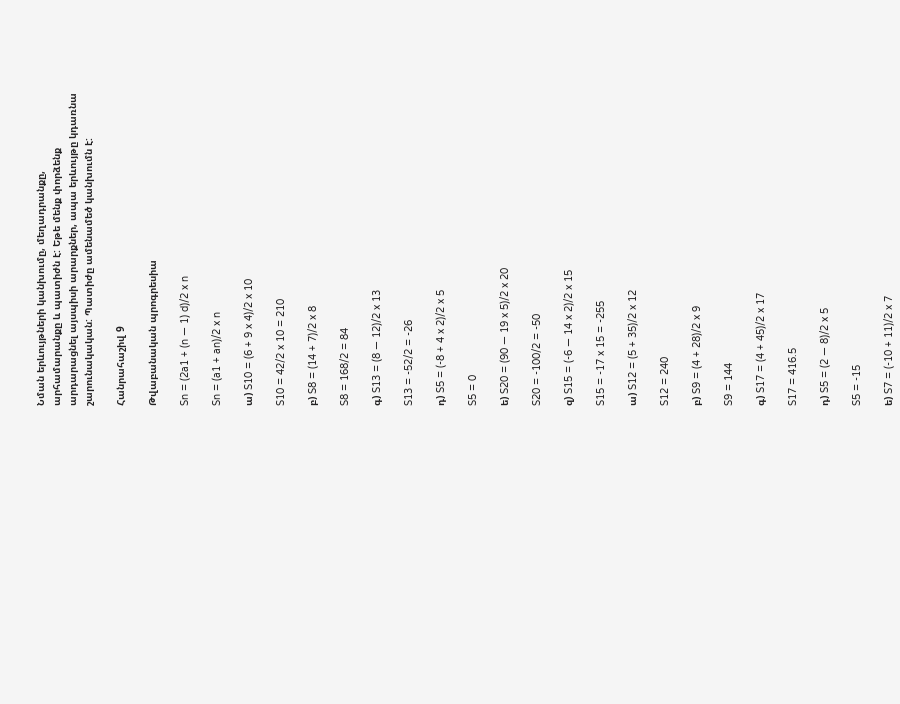Նման երևույթների կանխումը, մեղադրանքը, արհամարանքը և պատիժն է: Եթե մենք փորձենք արդարացնել այսպիսի արարքներ, ապա երևույթը կդառնա շարունակական: Պատիժը ամենամեծ կանխումն է:

Հանրահաշիվ 9

Թվաբանական պրոգրեսիա

Sn = (2a1 + (n — 1) d)/2 x n

Sn = (a1 + an)/2 x n

ա) S10 = (6 + 9 x 4)/2 x 10

S10 = 42/2 x 10 = 210

բ) S8 = (14 + 7)/2 x 8

S8 = 168/2 = 84

գ) S13 = (8 — 12)/2 x 13

S13 = -52/2 = -26

դ) S5 = (-8 + 4 x 2)/2 x 5

S5 = 0

ե) S20 = (90 — 19 x 5)/2 x 20

S20 = -100/2 = -50

զ) S15 = (-6 — 14 x 2)/2 x 15

S15 = -17 x 15 = -255

ա) S12 = (5 + 35)/2 x 12

S12 = 240

բ) S9 = (4 + 28)/2 x 9

S9 = 144

գ) S17 = (4 + 45)/2 x 17

S17 = 416.5

դ) S5 = (2 — 8)/2 x 5

S5 = -15

ե) S7 = (-10 + 11)/2 x 7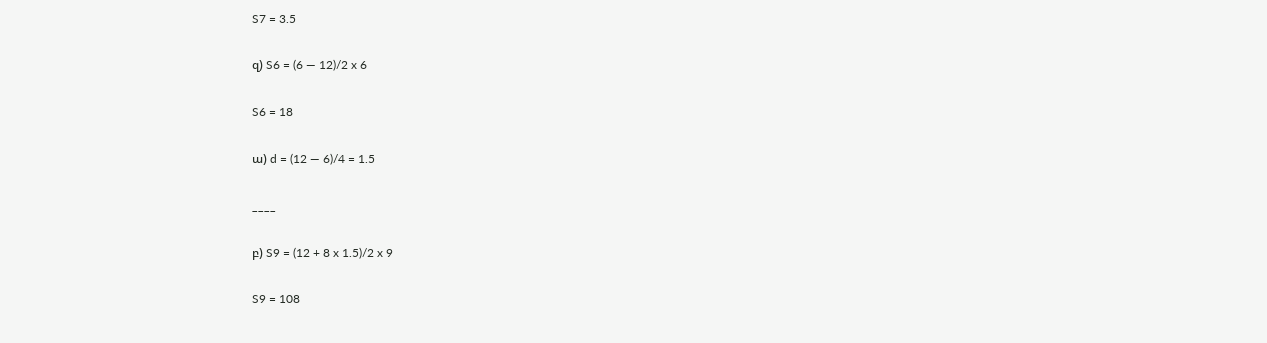S7 = 3.5

զ) S6 = (6 — 12)/2 x 6

S6 = 18

ա) d = (12 — 6)/4 = 1.5

____

բ) S9 = (12 + 8 x 1.5)/2 x 9

S9 = 108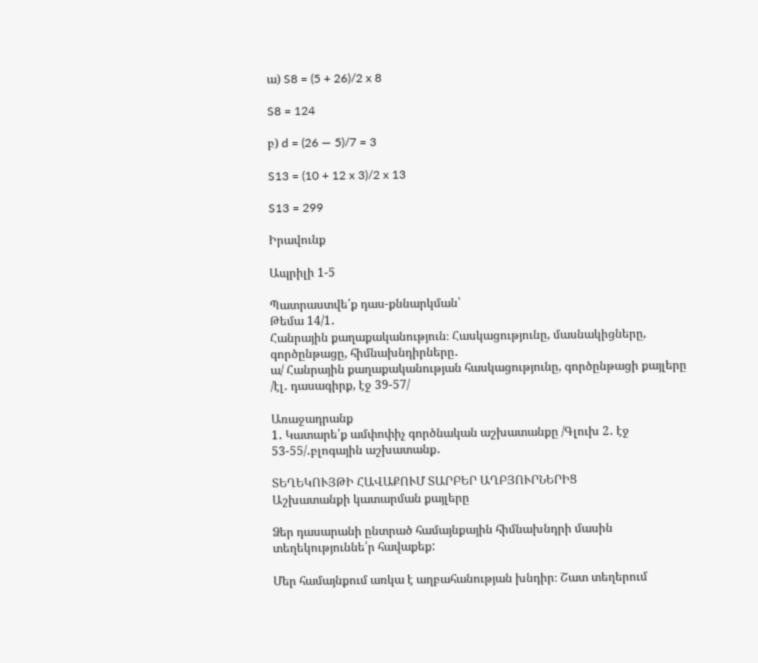ա) S8 = (5 + 26)/2 x 8

S8 = 124

բ) d = (26 — 5)/7 = 3

S13 = (10 + 12 x 3)/2 x 13

S13 = 299

Իրավունք

Ապրիլի 1-5

Պատրաստվե՛ք դաս-քննարկման՝
Թեմա 14/1․
Հանրային քաղաքականություն։ Հասկացությունը, մասնակիցները, գործընթացը, հիմնախնդիրները․
ա/ Հանրային քաղաքականության հասկացությունը, գործընթացի քայլերը /էլ․ դասագիրք, էջ 39-57/

Առաջադրանք
1․ Կատարե՛ք ամփոփիչ գործնական աշխատանքը /Գլուխ 2․ էջ 53-55/․բլոգային աշխատանք․

ՏԵՂԵԿՈՒՅԹԻ ՀԱՎԱՔՈՒՄ ՏԱՐԲԵՐ ԱՂԲՅՈՒՐՆԵՐԻՑ
Աշխատանքի կատարման քայլերը

Ձեր դասարանի ընտրած համայնքային հիմնախնդրի մասին տեղեկություննե՛ր հավաքեք:

Մեր համայնքում առկա է աղբահանության խնդիր։ Շատ տեղերում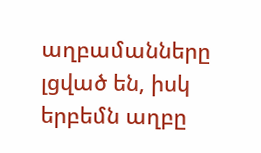աղբամանները լցված են, իսկ երբեմն աղբը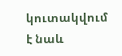կուտակվում է նաև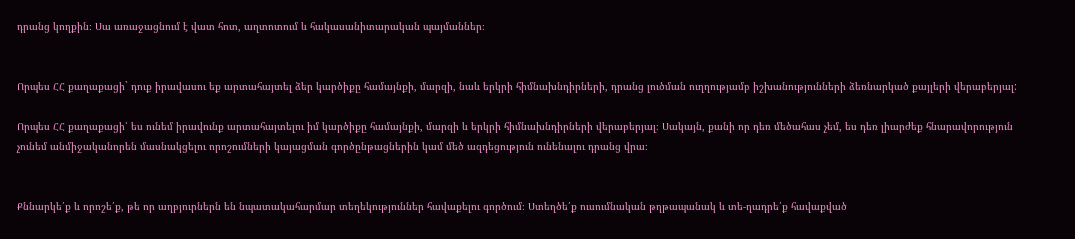դրանց կողքին։ Սա առաջացնում է վատ հոտ, աղտոտում և հակասանիտարական պայմաններ։


Որպես ՀՀ քաղաքացի` դուք իրավասու եք արտահայտել ձեր կարծիքը համայնքի, մարզի, նաև երկրի հիմնախնդիրների, դրանց լուծման ուղղությամբ իշխանությունների ձեռնարկած քայլերի վերաբերյալ:

Որպես ՀՀ քաղաքացի՝ ես ունեմ իրավունք արտահայտելու իմ կարծիքը համայնքի, մարզի և երկրի հիմնախնդիրների վերաբերյալ։ Սակայն, քանի որ դեռ մեծահաս չեմ, ես դեռ լիարժեք հնարավորություն չունեմ անմիջականորեն մասնակցելու որոշումների կայացման գործընթացներին կամ մեծ ազդեցություն ունենալու դրանց վրա։


Քննարկե՛ք և որոշե՛ք, թե որ աղբյուրներն են նպատակահարմար տեղեկություններ հավաքելու գործում։ Ստեղծե՛ք ուսումնական թղթապանակ և տե-ղադրե՛ք հավաքված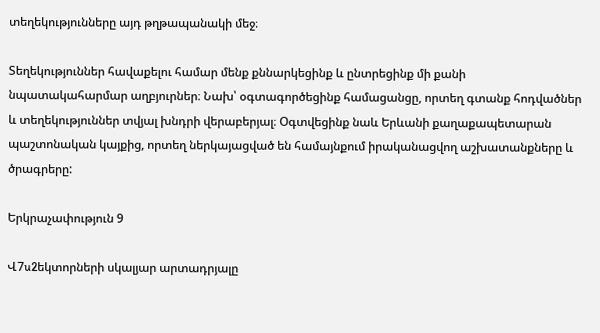տեղեկությունները այդ թղթապանակի մեջ։

Տեղեկություններ հավաքելու համար մենք քննարկեցինք և ընտրեցինք մի քանի նպատակահարմար աղբյուրներ։ Նախ՝ օգտագործեցինք համացանցը, որտեղ գտանք հոդվածներ և տեղեկություններ տվյալ խնդրի վերաբերյալ։ Օգտվեցինք նաև Երևանի քաղաքապետարան պաշտոնական կայքից, որտեղ ներկայացված են համայնքում իրականացվող աշխատանքները և ծրագրերը:

Երկրաչափություն 9

Վ7u2եկտորների սկալյար արտադրյալը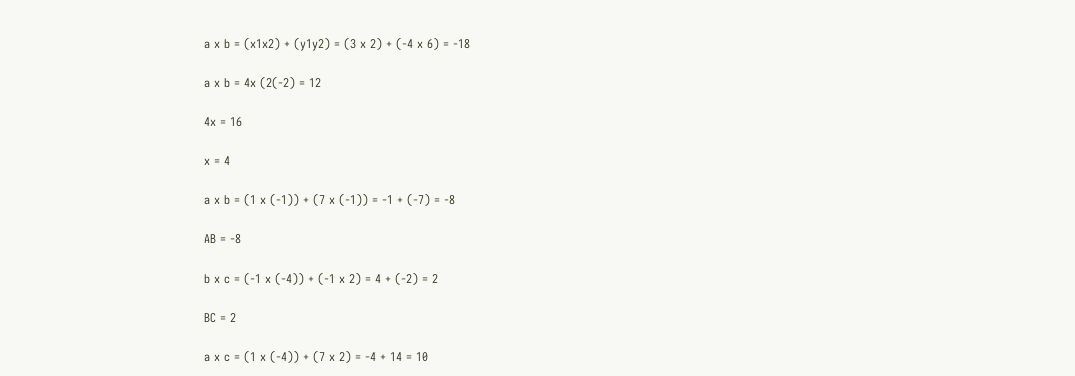a x b = (x1x2) + (y1y2) = (3 x 2) + (-4 x 6) = -18

a x b = 4x (2(-2) = 12

4x = 16

x = 4

a x b = (1 x (-1)) + (7 x (-1)) = -1 + (-7) = -8

AB = -8

b x c = (-1 x (-4)) + (-1 x 2) = 4 + (-2) = 2

BC = 2

a x c = (1 x (-4)) + (7 x 2) = -4 + 14 = 10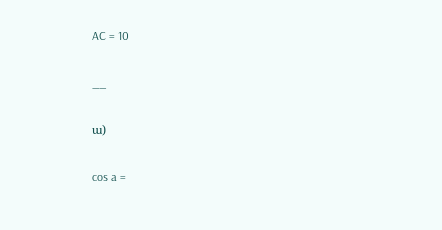AC = 10

__

ա)

cos a =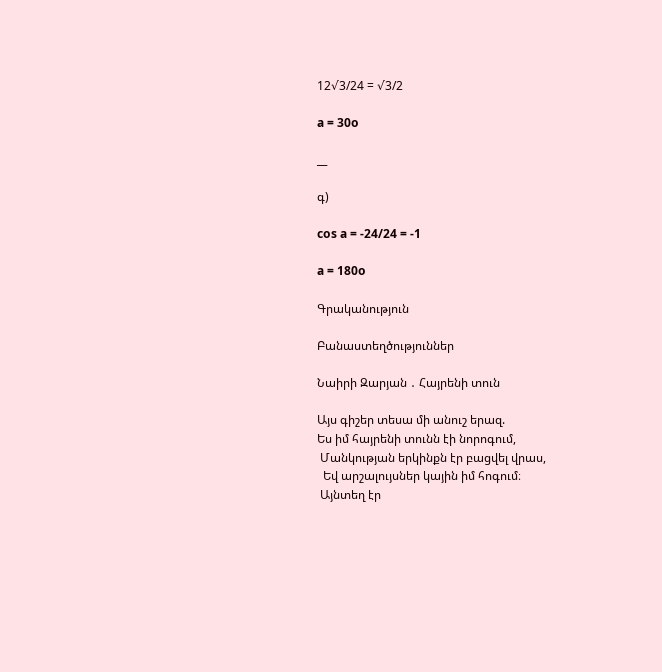12√3/24 = √3/2

a = 30o

__

գ)

cos a = -24/24 = -1

a = 180o

Գրականություն

Բանաստեղծություններ

Նաիրի Զարյան ․ Հայրենի տուն

Այս գիշեր տեսա մի անուշ երազ.
Ես իմ հայրենի տունն էի նորոգում,
 Մանկության երկինքն էր բացվել վրաս,
  Եվ արշալույսներ կային իմ հոգում։
 Այնտեղ էր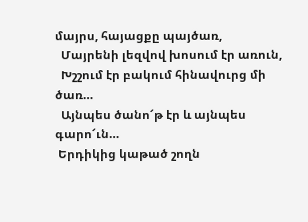մայրս, հայացքը պայծառ,
  Մայրենի լեզվով խոսում էր առուն,
  Խշշում էր բակում հինավուրց մի ծառ…
  Այնպես ծանո՜թ էր և այնպես գարո՜ւն…
 Երդիկից կաթած շողն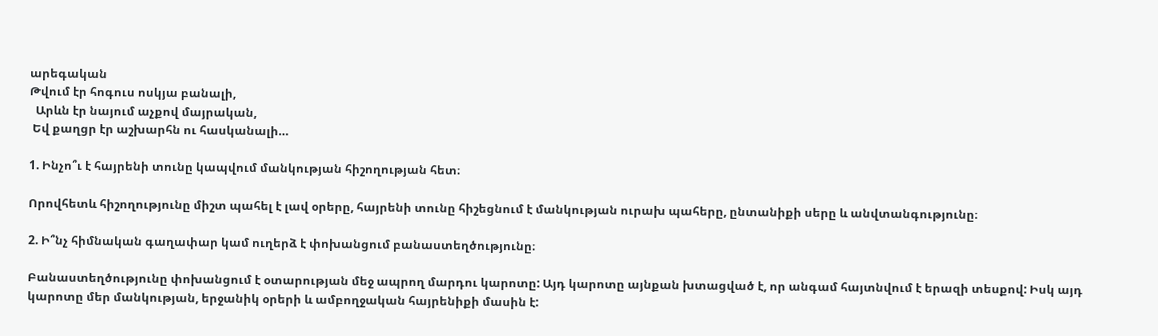արեգական
Թվում էր հոգուս ոսկյա բանալի,
  Արևն էր նայում աչքով մայրական,
 Եվ քաղցր էր աշխարհն ու հասկանալի…

1. Ինչո՞ւ է հայրենի տունը կապվում մանկության հիշողության հետ։

Որովհետև հիշողությունը միշտ պահել է լավ օրերը, հայրենի տունը հիշեցնում է մանկության ուրախ պահերը, ընտանիքի սերը և անվտանգությունը։

2. Ի՞նչ հիմնական գաղափար կամ ուղերձ է փոխանցում բանաստեղծությունը։

Բանաստեղծությունը փոխանցում է օտարության մեջ ապրող մարդու կարոտը: Այդ կարոտը այնքան խտացված է, որ անգամ հայտնվում է երազի տեսքով: Իսկ այդ կարոտը մեր մանկության, երջանիկ օրերի և ամբողջական հայրենիքի մասին է: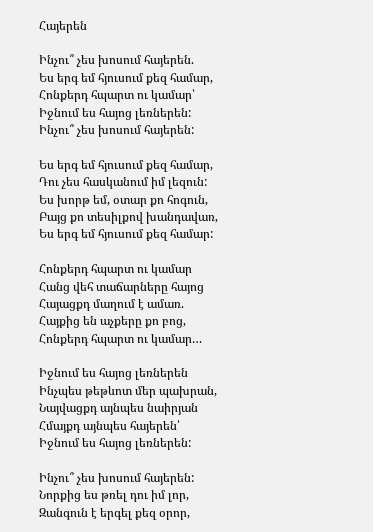Հայերեն

Ինչու՞ չես խոսում հայերեն.
Ես երգ եմ հյուսում քեզ համար,
Հոնքերդ հպարտ ու կամար՝
Իջնում ես հայոց լեռներեն:
Ինչու՞ չես խոսում հայերեն:

Ես երգ եմ հյուսում քեզ համար,
Դու չես հասկանում իմ լեզուն:
Ես խորթ եմ, օտար քո հոգուն,
Բայց քո տեսիլքով խանդավառ,
Ես երգ եմ հյուսում քեզ համար:

Հոնքերդ հպարտ ու կամար
Հանց վեհ տաճարները հայոց
Հայացքդ մաղում է ամառ.
Հայքից են աչքերը քո բոց,
Հոնքերդ հպարտ ու կամար…

Իջնում ես հայոց լեռներեն
Ինչպես թեթևոտ մեր պախրան,
Նայվացքդ այնպես նաիրյան
Հմայքդ այնպես հայերեն՝
Իջնում ես հայոց լեռներեն:

Ինչու՞ չես խոսում հայերեն:
Նորքից ես թռել դու իմ լոր,
Զանգուն է երգել քեզ օրոր,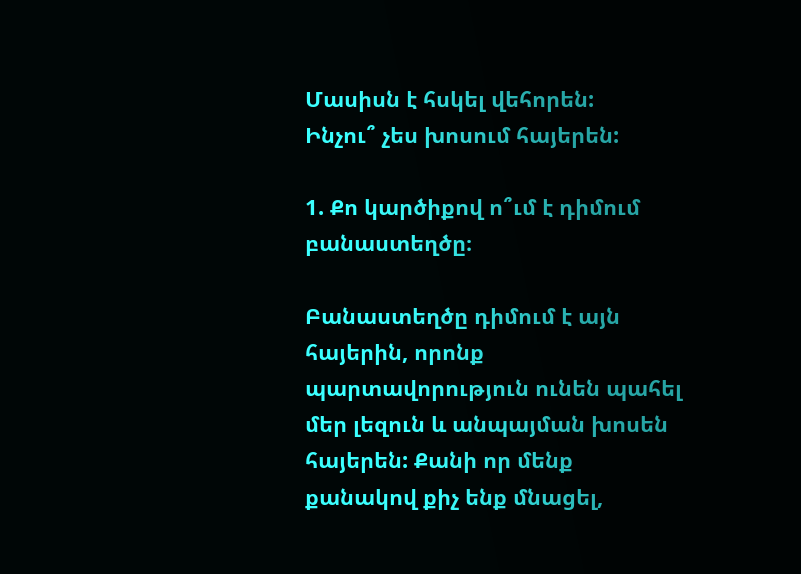Մասիսն է հսկել վեհորեն:
Ինչու՞ չես խոսում հայերեն:

1. Քո կարծիքով ո՞ւմ է դիմում բանաստեղծը։

Բանաստեղծը դիմում է այն հայերին, որոնք պարտավորություն ունեն պահել մեր լեզուն և անպայման խոսեն հայերեն: Քանի որ մենք քանակով քիչ ենք մնացել,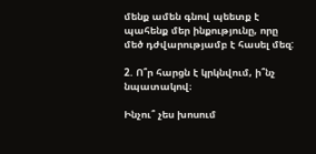մենք ամեն գնով պեետք է պահենք մեր ինքությունը, որը մեծ դժվարությամբ է հասել մեզ:

2. Ո՞ր հարցն է կրկնվում, ի՞նչ նպատակով։

Ինչու՞ չես խոսում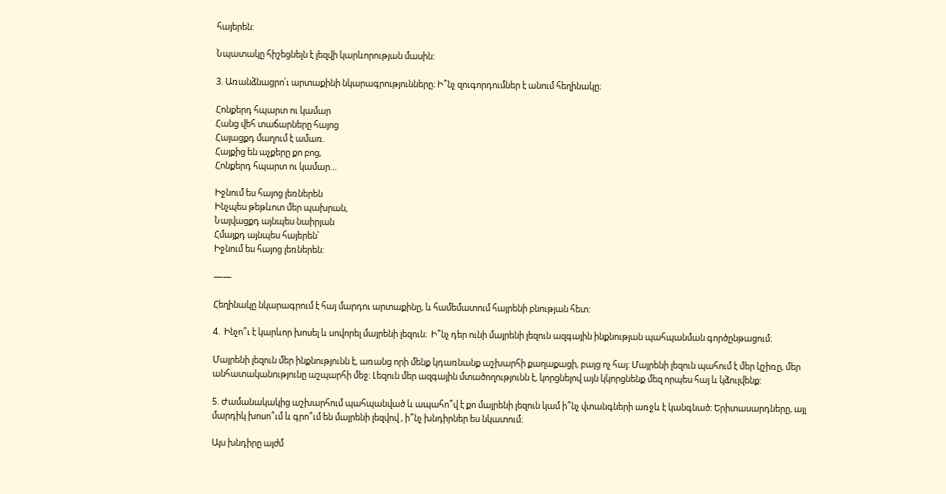հայերեն:

Նպատակը հիշեցնելն է լեզվի կարևորության մասին:

3. Առանձնացրո՛ւ արտաքինի նկարագրությունները։ Ի՞նչ զուգորդումներ է անում հեղինակը։

Հոնքերդ հպարտ ու կամար
Հանց վեհ տաճարները հայոց
Հայացքդ մաղում է ամառ.
Հայքից են աչքերը քո բոց,
Հոնքերդ հպարտ ու կամար…

Իջնում ես հայոց լեռներեն
Ինչպես թեթևոտ մեր պախրան,
Նայվացքդ այնպես նաիրյան
Հմայքդ այնպես հայերեն՝
Իջնում ես հայոց լեռներեն:

——

Հեղինակը նկարագրում է հայ մարդու արտաքինը, և համեմատում հայրենի բնության հետ:

4.  Ինչո՞ւ է կարևոր խոսել և սովորել մայրենի լեզուն։  Ի՞նչ դեր ունի մայրենի լեզուն ազգային ինքնության պահպանման գործընթացում։

Մայրենի լեզուն մեր ինքնությունն է, առանց որի մենք կդառնանք աշխարհի քաղաքացի, բայց ոչ հայ: Մայրենի լեզուն պահում է մեր կշիռը, մեր անհատականությունը աշպարհի մեջ: Լեզուն մեր ազգային մտածողությունն է, կորցնելով այն կկորցնենք մեզ որպես հայ և կձուլվենք:

5. Ժամանակակից աշխարհում պահպանված և ապահո՞վ է քո մայրենի լեզուն կամ ի՞նչ վտանգների առջև է կանգնած։ Երիտասարդները, այլ մարդիկ խոսո՞ւմ և գրո՞ւմ են մայրենի լեզվով , ի՞նչ խնդիրներ ես նկատում։

Այս խնդիրը այժմ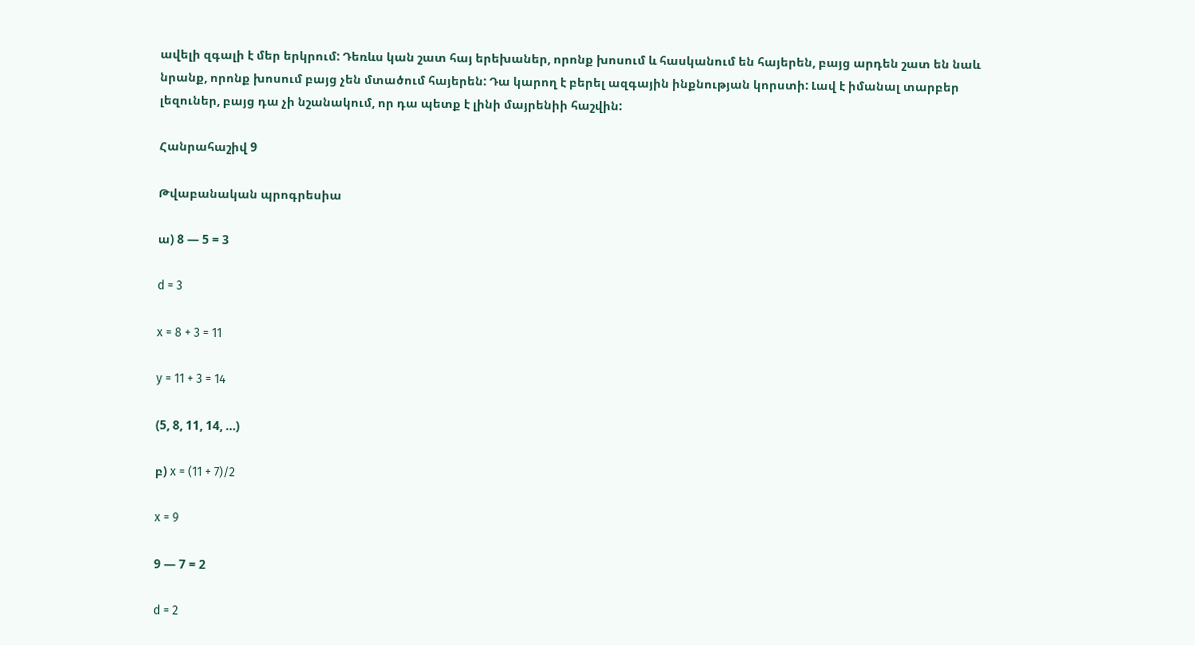ավելի զգալի է մեր երկրում: Դեռևս կան շատ հայ երեխաներ, որոնք խոսում և հասկանում են հայերեն, բայց արդեն շատ են նաև նրանք, որոնք խոսում բայց չեն մտածում հայերեն: Դա կարող է բերել ազգային ինքնության կորստի: Լավ է իմանալ տարբեր լեզուներ, բայց դա չի նշանակում, որ դա պետք է լինի մայրենիի հաշվին:

Հանրահաշիվ 9

Թվաբանական պրոգրեսիա

ա) 8 — 5 = 3

d = 3

x = 8 + 3 = 11

y = 11 + 3 = 14

(5, 8, 11, 14, …)

բ) x = (11 + 7)/2

x = 9

9 — 7 = 2

d = 2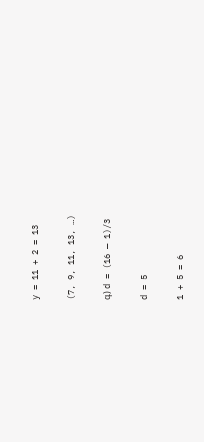y = 11 + 2 = 13

(7, 9, 11, 13, …)

գ) d = (16 — 1)/3

d = 5

1 + 5 = 6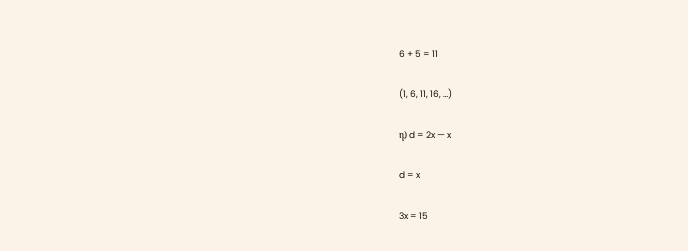6 + 5 = 11

(1, 6, 11, 16, …)

դ) d = 2x — x

d = x

3x = 15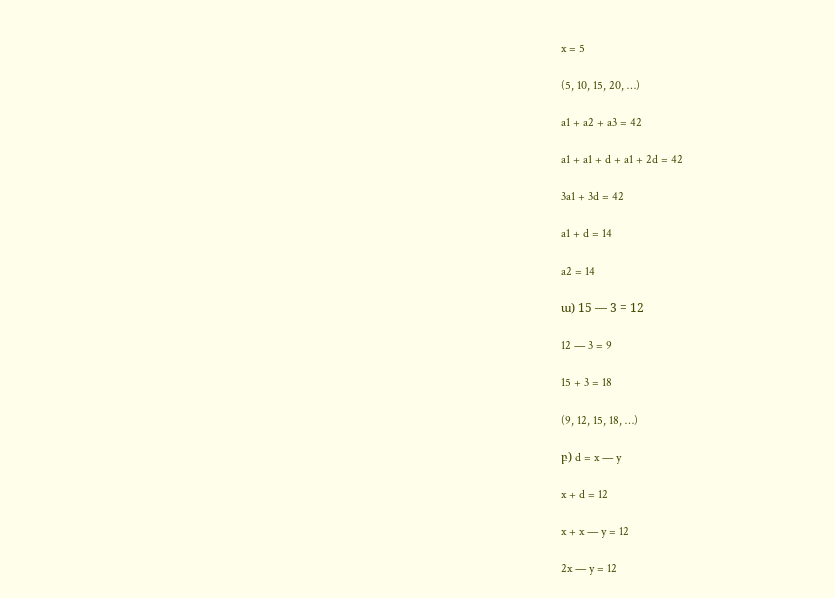x = 5

(5, 10, 15, 20, …)

a1 + a2 + a3 = 42

a1 + a1 + d + a1 + 2d = 42

3a1 + 3d = 42

a1 + d = 14

a2 = 14

ա) 15 — 3 = 12

12 — 3 = 9

15 + 3 = 18

(9, 12, 15, 18, …)

բ) d = x — y

x + d = 12

x + x — y = 12

2x — y = 12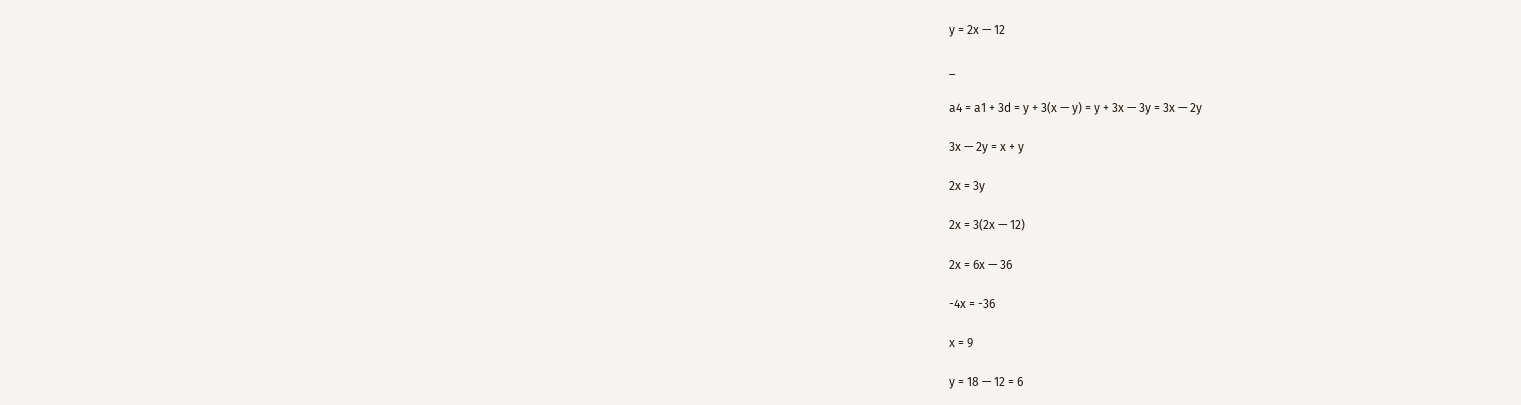y = 2x — 12

_

a4 = a1 + 3d = y + 3(x — y) = y + 3x — 3y = 3x — 2y

3x — 2y = x + y

2x = 3y

2x = 3(2x — 12)

2x = 6x — 36

-4x = -36

x = 9

y = 18 — 12 = 6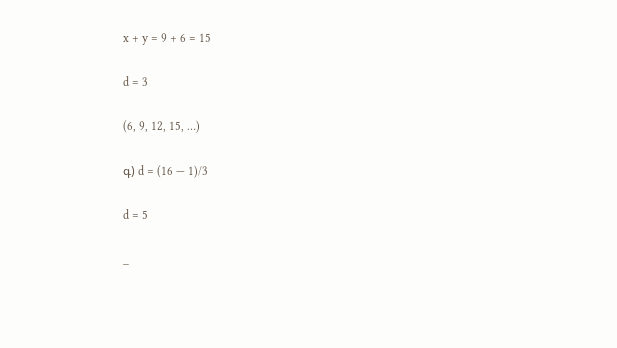x + y = 9 + 6 = 15

d = 3

(6, 9, 12, 15, …)

գ) d = (16 — 1)/3

d = 5

_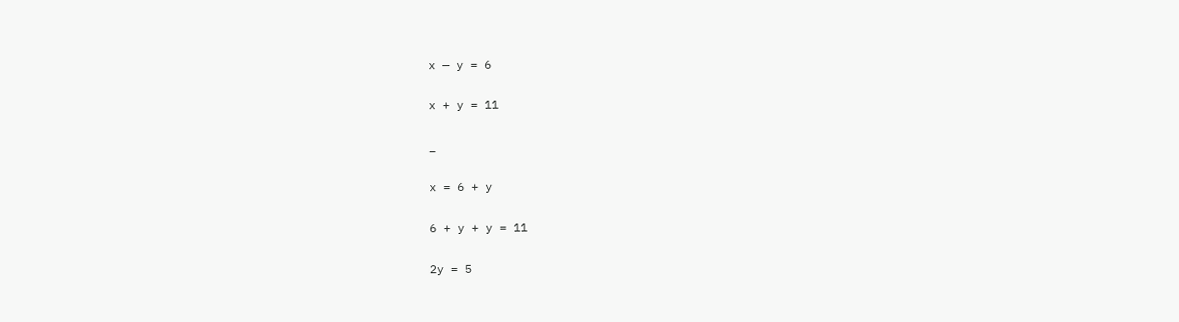x — y = 6

x + y = 11

_

x = 6 + y

6 + y + y = 11

2y = 5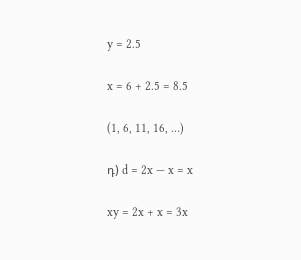y = 2.5

x = 6 + 2.5 = 8.5

(1, 6, 11, 16, …)

դ) d = 2x — x = x

xy = 2x + x = 3x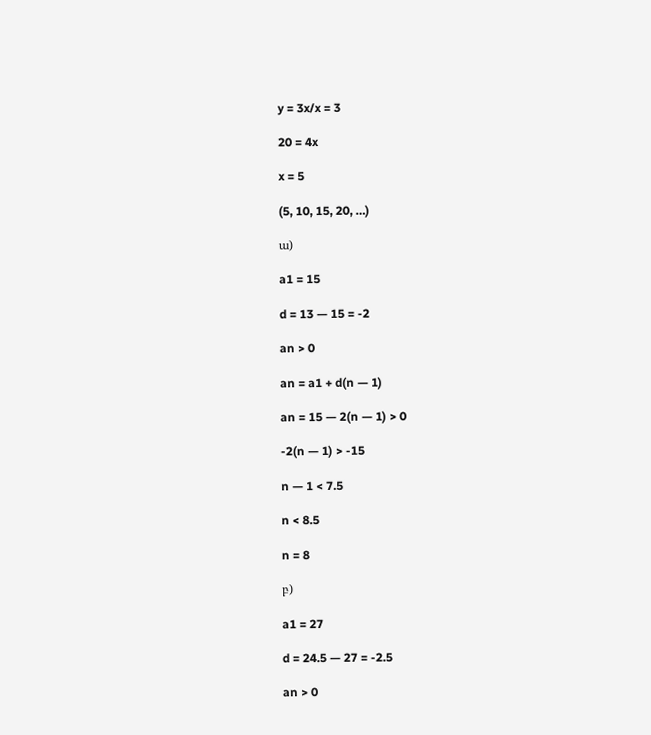y = 3x/x = 3

20 = 4x

x = 5

(5, 10, 15, 20, …)

ա)

a1 = 15

d = 13 — 15 = -2

an > 0

an = a1 + d(n — 1)

an = 15 — 2(n — 1) > 0

-2(n — 1) > -15

n — 1 < 7.5

n < 8.5

n = 8

բ)

a1 = 27

d = 24.5 — 27 = -2.5

an > 0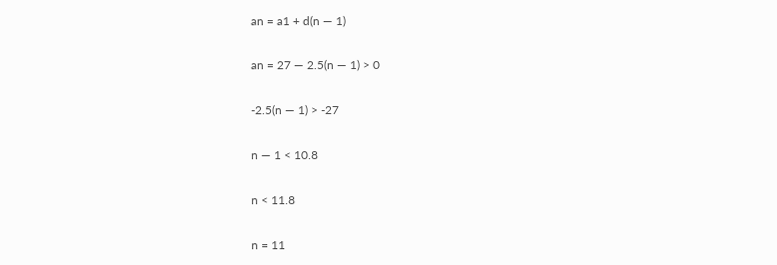an = a1 + d(n — 1)

an = 27 — 2.5(n — 1) > 0

-2.5(n — 1) > -27

n — 1 < 10.8

n < 11.8

n = 11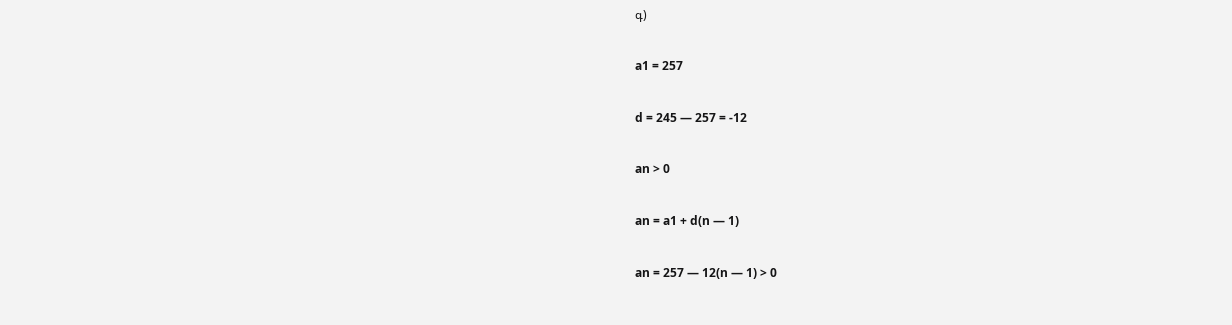գ)

a1 = 257

d = 245 — 257 = -12

an > 0

an = a1 + d(n — 1)

an = 257 — 12(n — 1) > 0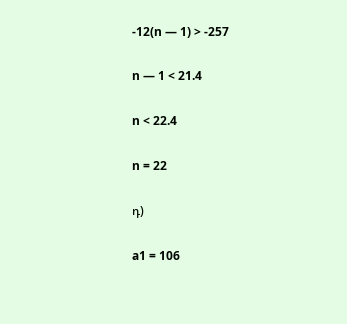-12(n — 1) > -257

n — 1 < 21.4

n < 22.4

n = 22

դ)

a1 = 106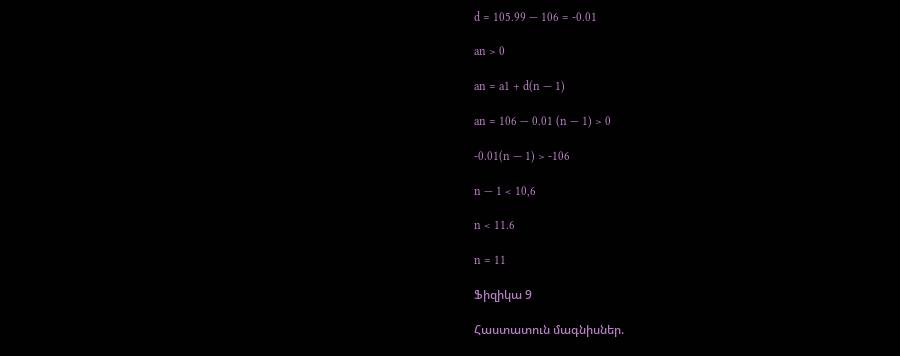d = 105.99 — 106 = -0.01

an > 0

an = a1 + d(n — 1)

an = 106 — 0.01 (n — 1) > 0

-0.01(n — 1) > -106

n — 1 < 10,6

n < 11.6

n = 11

Ֆիզիկա 9

Հաստատուն մագնիսներ.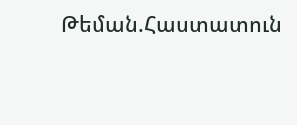Թեման.Հաստատուն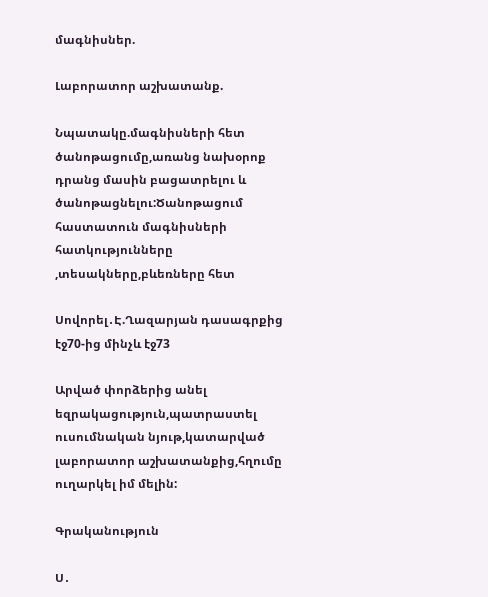մագնիսներ.

Լաբորատոր աշխատանք.

Նպատակը.մագնիսների հետ ծանոթացումը,առանց նախօրոք դրանց մասին բացատրելու և ծանոթացնելու:Ծանոթացում հաստատուն մագնիսների հատկությունները ,տեսակները,բևեռները հետ

Սովորել․Է.Ղազարյան դասագրքից էջ70-ից մինչև էջ73

Արված փորձերից անել եզրակացություն,պատրաստել ուսումնական նյութ,կատարված լաբորատոր աշխատանքից,հղումը ուղարկել իմ մելին:

Գրականություն

Ս․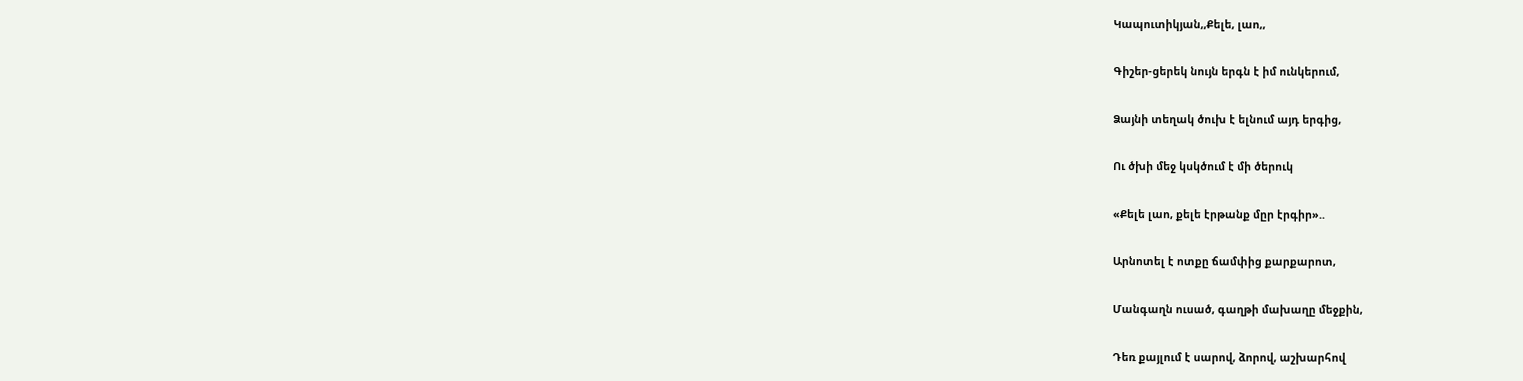Կապուտիկյան,,Քելե, լաո,,

Գիշեր-ցերեկ նույն երգն է իմ ունկերում,

Ձայնի տեղակ ծուխ է ելնում այդ երգից,

Ու ծխի մեջ կսկծում է մի ծերուկ

«Քելե լաո, քելե էրթանք մըր էրգիր»..

Արնոտել է ոտքը ճամփից քարքարոտ,

Մանգաղն ուսած, գաղթի մախաղը մեջքին,

Դեռ քայլում է սարով, ձորով, աշխարհով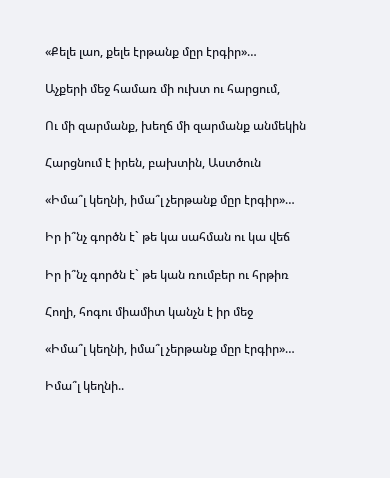«Քելե լաո, քելե էրթանք մըր էրգիր»…

Աչքերի մեջ համառ մի ուխտ ու հարցում,

Ու մի զարմանք, խեղճ մի զարմանք անմեկին

Հարցնում է իրեն, բախտին, Աստծուն

«Իմա՞լ կեղնի, իմա՞լ չերթանք մըր էրգիր»…

Իր ի՞նչ գործն է` թե կա սահման ու կա վեճ

Իր ի՞նչ գործն է` թե կան ռումբեր ու հրթիռ

Հողի, հոգու միամիտ կանչն է իր մեջ

«Իմա՞լ կեղնի, իմա՞լ չերթանք մըր էրգիր»…

Իմա՞լ կեղնի..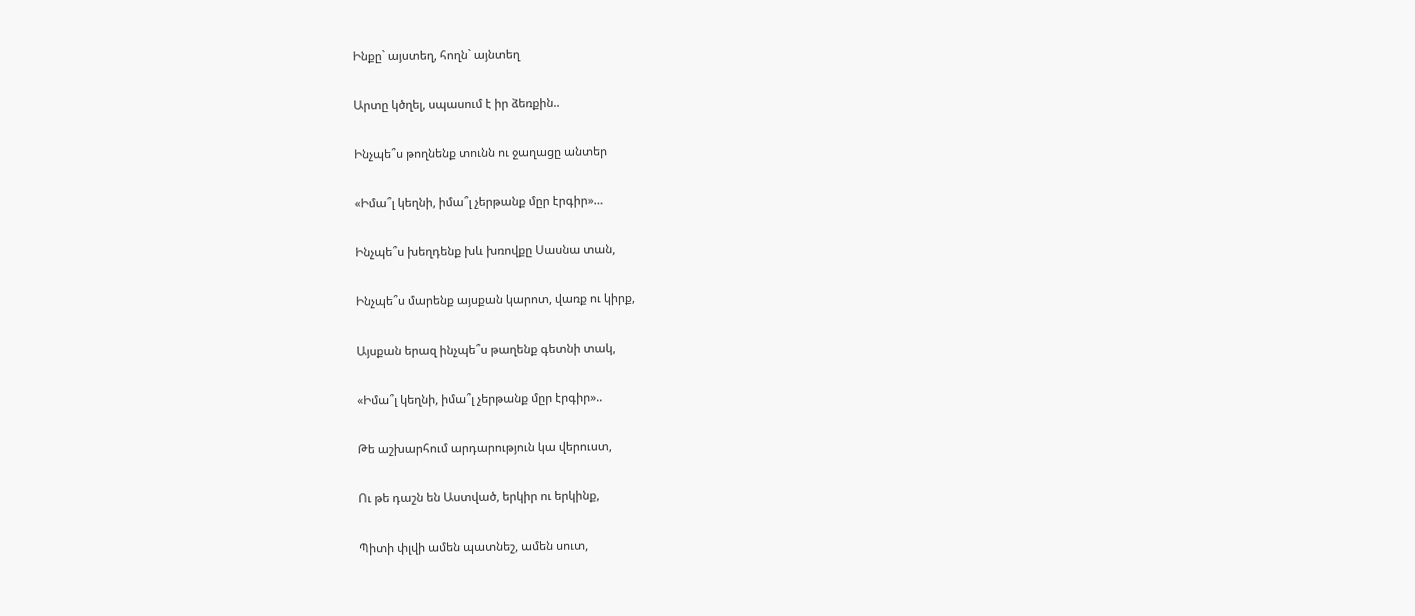Ինքը` այստեղ, հողն` այնտեղ

Արտը կծղել, սպասում է իր ձեռքին..

Ինչպե՞ս թողնենք տունն ու ջաղացը անտեր

«Իմա՞լ կեղնի, իմա՞լ չերթանք մըր էրգիր»…

Ինչպե՞ս խեղդենք խև խռովքը Սասնա տան,

Ինչպե՞ս մարենք այսքան կարոտ, վառք ու կիրք,

Այսքան երազ ինչպե՞ս թաղենք գետնի տակ,

«Իմա՞լ կեղնի, իմա՞լ չերթանք մըր էրգիր»..

Թե աշխարհում արդարություն կա վերուստ,

Ու թե դաշն են Աստված, երկիր ու երկինք,

Պիտի փլվի ամեն պատնեշ, ամեն սուտ,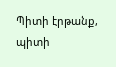Պիտի էրթանք, պիտի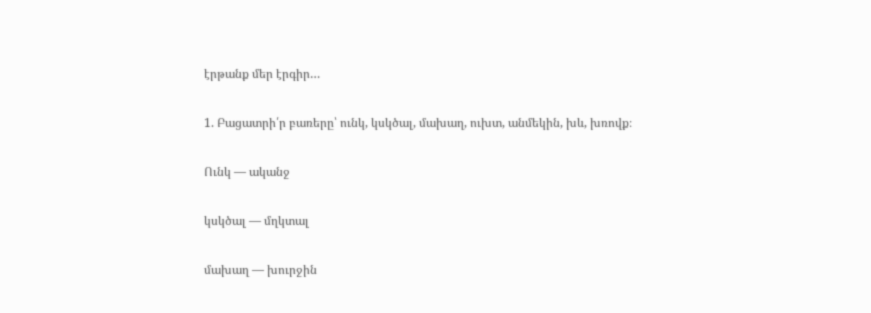էրթանք մեր էրգիր…

1. Բացատրի՛ր բառերը՝ ունկ, կսկծալ, մախաղ, ուխտ, անմեկին, խև, խռովք։

Ունկ — ականջ

կսկծալ — մղկտալ

մախաղ — խուրջին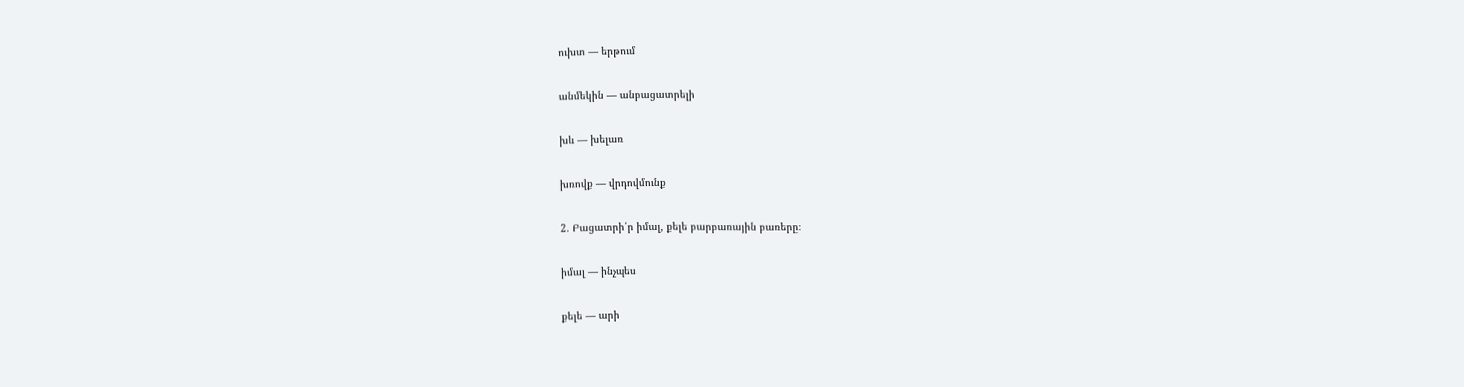ուխտ — երթում

անմեկին — անբացատրելի

խև — խելառ

խռովք — վրդովմունք

2. Բացատրի՛ր իմալ, քելե բարբառային բառերը։

իմալ — ինչպես

քելե — արի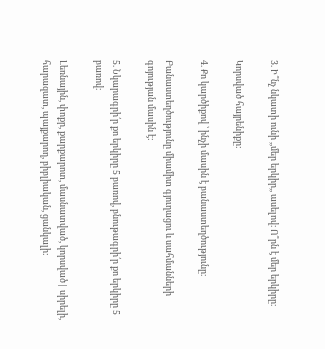3. Ի՞նչ նկատի ունի ,,մեր երկիր,, ասելով։ Ո՞րն է մեր երկիրը։

Կորսված հայրենիքը:

4. Քո կարծիքով ՝ ինչի մասին է բանաստեղծությունը։

Բանաստեղծությունը միամիտ գյուղացու և սահմանների գոյության մասին է:

5. Նկարագրի՛ր քո երկիրը 5 բառով, բնութագրի՛ր քո երկիրը 5 բառով։

Լեռնային, փոքր, քարքարոտ, մասնատված, կորսված| սիրելի, հարազատ, պայքարող, բիբլիական, ցանկալի: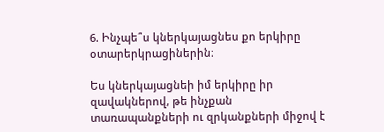6. Ինչպե՞ս կներկայացնես քո երկիրը օտարերկրացիներին։

Ես կներկայացնեի իմ երկիրը իր զավակներով, թե ինչքան տառապանքների ու զրկանքների միջով է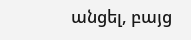անցել, բայց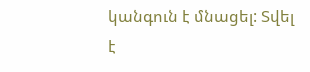կանգուն է մնացել: Տվել է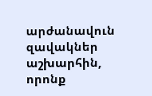արժանավուն զավակներ աշխարհին, որոնք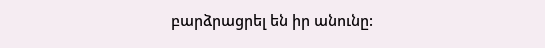բարձրացրել են իր անունը: